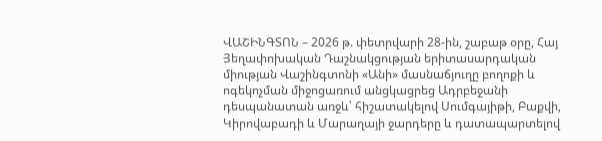ՎԱՇԻՆԳՏՈՆ – 2026 թ. փետրվարի 28-ին, շաբաթ օրը, Հայ Յեղափոխական Դաշնակցության երիտասարդական միության Վաշինգտոնի «Անի» մասնաճյուղը բողոքի և ոգեկոչման միջոցառում անցկացրեց Ադրբեջանի դեսպանատան առջև՝ հիշատակելով Սումգայիթի, Բաքվի, Կիրովաբադի և Մարաղայի ջարդերը և դատապարտելով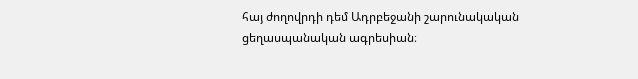հայ ժողովրդի դեմ Ադրբեջանի շարունակական ցեղասպանական ագրեսիան։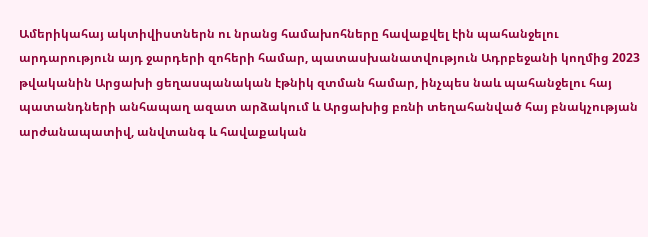Ամերիկահայ ակտիվիստներն ու նրանց համախոհները հավաքվել էին պահանջելու արդարություն այդ ջարդերի զոհերի համար, պատասխանատվություն Ադրբեջանի կողմից 2023 թվականին Արցախի ցեղասպանական էթնիկ զտման համար, ինչպես նաև պահանջելու հայ պատանդների անհապաղ ազատ արձակում և Արցախից բռնի տեղահանված հայ բնակչության արժանապատիվ, անվտանգ և հավաքական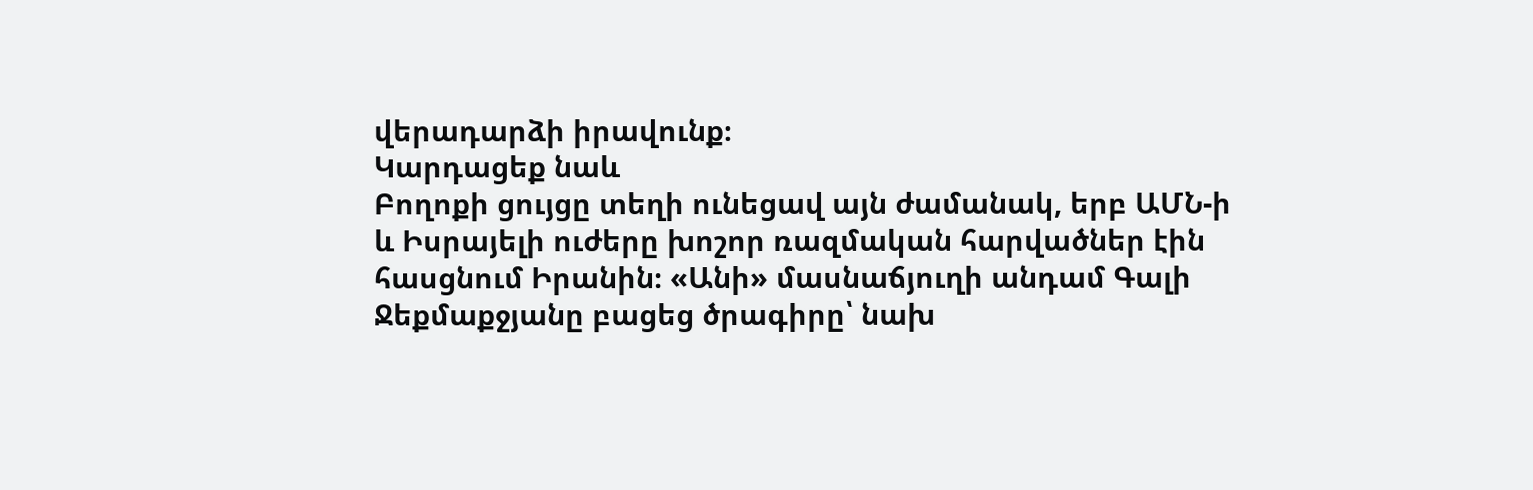վերադարձի իրավունք։
Կարդացեք նաև
Բողոքի ցույցը տեղի ունեցավ այն ժամանակ, երբ ԱՄՆ-ի և Իսրայելի ուժերը խոշոր ռազմական հարվածներ էին հասցնում Իրանին։ «Անի» մասնաճյուղի անդամ Գալի Ջեքմաքջյանը բացեց ծրագիրը՝ նախ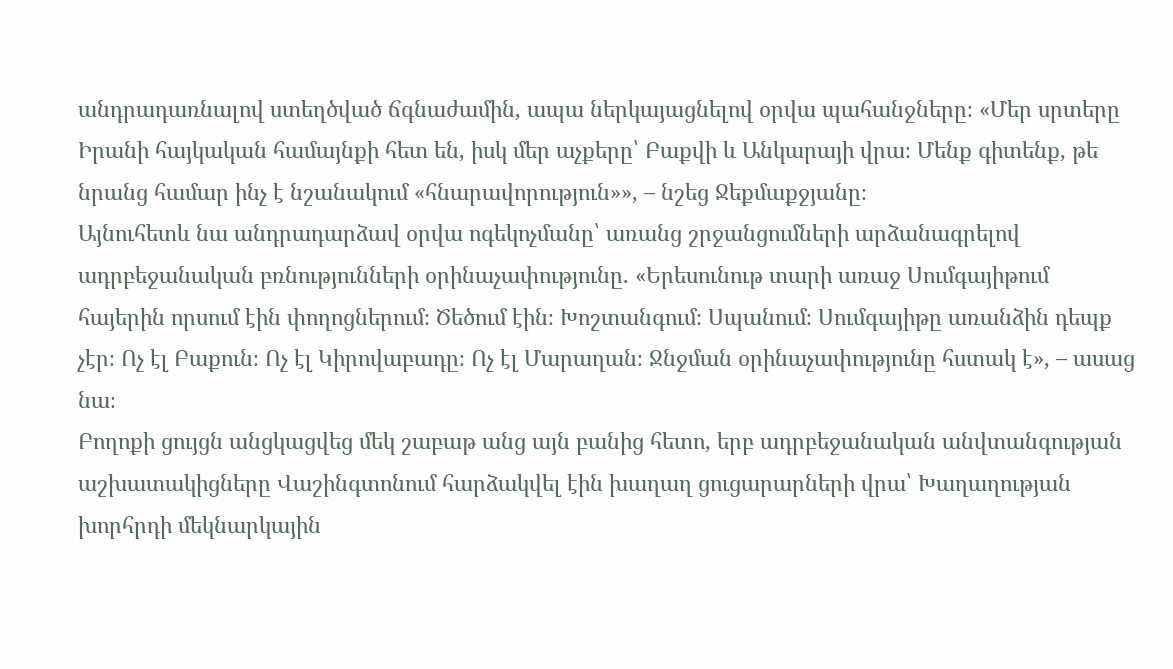անդրադառնալով ստեղծված ճգնաժամին, ապա ներկայացնելով օրվա պահանջները։ «Մեր սրտերը Իրանի հայկական համայնքի հետ են, իսկ մեր աչքերը՝ Բաքվի և Անկարայի վրա։ Մենք գիտենք, թե նրանց համար ինչ է նշանակում «հնարավորություն»», – նշեց Ջեքմաքջյանը։
Այնուհետև նա անդրադարձավ օրվա ոգեկոչմանը՝ առանց շրջանցումների արձանագրելով ադրբեջանական բռնությունների օրինաչափությունը. «Երեսունութ տարի առաջ Սումգայիթում հայերին որսում էին փողոցներում։ Ծեծում էին։ Խոշտանգում։ Սպանում։ Սումգայիթը առանձին դեպք չէր։ Ոչ էլ Բաքուն։ Ոչ էլ Կիրովաբադը։ Ոչ էլ Մարաղան։ Ջնջման օրինաչափությունը հստակ է», – ասաց նա։
Բողոքի ցույցն անցկացվեց մեկ շաբաթ անց այն բանից հետո, երբ ադրբեջանական անվտանգության աշխատակիցները Վաշինգտոնում հարձակվել էին խաղաղ ցուցարարների վրա՝ Խաղաղության խորհրդի մեկնարկային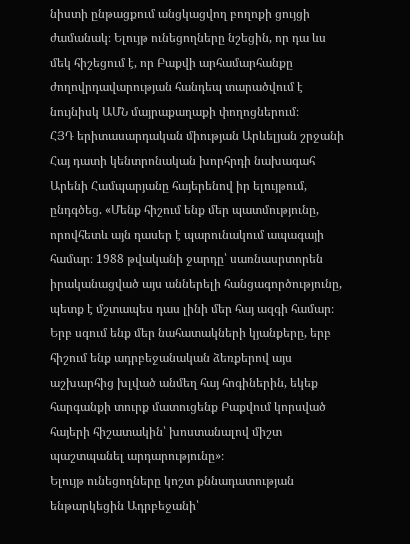նիստի ընթացքում անցկացվող բողոքի ցույցի ժամանակ։ Ելույթ ունեցողները նշեցին, որ դա ևս մեկ հիշեցում է, որ Բաքվի արհամարհանքը ժողովրդավարության հանդեպ տարածվում է նույնիսկ ԱՄՆ մայրաքաղաքի փողոցներում։
ՀՅԴ երիտասարդական միության Արևելյան շրջանի Հայ դատի կենտրոնական խորհրդի նախագահ Արենի Համպարյանը հայերենով իր ելույթում, ընդգծեց. «Մենք հիշում ենք մեր պատմությունը, որովհետև այն դասեր է պարունակում ապագայի համար։ 1988 թվականի ջարդը՝ սառնասրտորեն իրականացված այս աններելի հանցագործությունը, պետք է մշտապես դաս լինի մեր հայ ազգի համար։ Երբ սգում ենք մեր նահատակների կյանքերը, երբ հիշում ենք ադրբեջանական ձեռքերով այս աշխարհից խլված անմեղ հայ հոգիներին, եկեք հարգանքի տուրք մատուցենք Բաքվում կորսված հայերի հիշատակին՝ խոստանալով միշտ պաշտպանել արդարությունը»։
Ելույթ ունեցողները կոշտ քննադատության ենթարկեցին Ադրբեջանի՝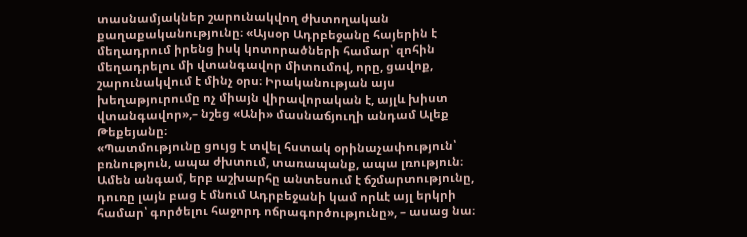տասնամյակներ շարունակվող ժխտողական քաղաքականությունը։ «Այսօր Ադրբեջանը հայերին է մեղադրում իրենց իսկ կոտորածների համար՝ զոհին մեղադրելու մի վտանգավոր միտումով, որը, ցավոք, շարունակվում է մինչ օրս։ Իրականության այս խեղաթյուրումը ոչ միայն վիրավորական է, այլև խիստ վտանգավոր»,– նշեց «Անի» մասնաճյուղի անդամ Ալեք Թեքեյանը։
«Պատմությունը ցույց է տվել հստակ օրինաչափություն՝ բռնություն, ապա ժխտում, տառապանք, ապա լռություն։ Ամեն անգամ, երբ աշխարհը անտեսում է ճշմարտությունը, դուռը լայն բաց է մնում Ադրբեջանի կամ որևէ այլ երկրի համար՝ գործելու հաջորդ ոճրագործությունը», – ասաց նա։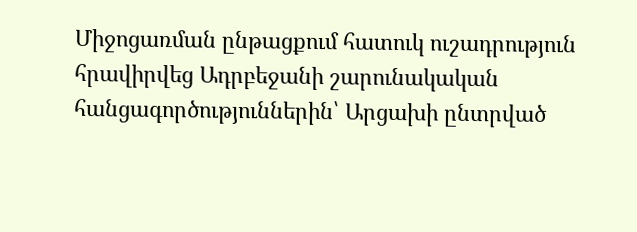Միջոցառման ընթացքում հատուկ ուշադրություն հրավիրվեց Ադրբեջանի շարունակական հանցագործություններին՝ Արցախի ընտրված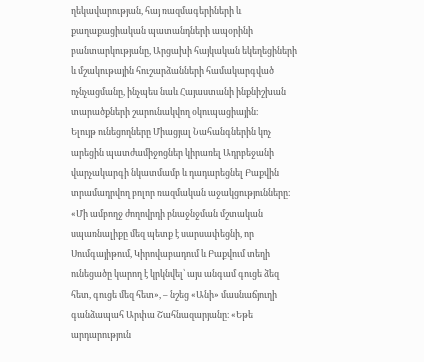ղեկավարության, հայ ռազմագերիների և քաղաքացիական պատանդների ապօրինի բանտարկությանը, Արցախի հայկական եկեղեցիների և մշակութային հուշարձանների համակարգված ոչնչացմանը, ինչպես նաև Հայաստանի ինքնիշխան տարածքների շարունակվող օկուպացիային։
Ելույթ ունեցողները Միացյալ Նահանգներին կոչ արեցին պատժամիջոցներ կիրառել Ադրբեջանի վարչակարգի նկատմամբ և դադարեցնել Բաքվին տրամադրվող բոլոր ռազմական աջակցությունները։
«Մի ամբողջ ժողովրդի բնաջնջման մշտական սպառնալիքը մեզ պետք է սարսափեցնի, որ Սումգայիթում, Կիրովաբադում և Բաքվում տեղի ունեցածը կարող է կրկնվել՝ այս անգամ գուցե ձեզ հետ, գուցե մեզ հետ», – նշեց «Անի» մասնաճյուղի գանձապահ Արփա Շահնազարյանը։ «Եթե արդարություն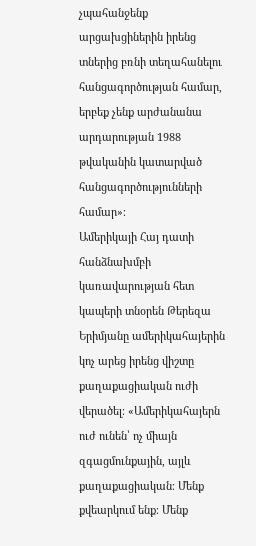չպահանջենք արցախցիներին իրենց տներից բռնի տեղահանելու հանցագործության համար, երբեք չենք արժանանա արդարության 1988 թվականին կատարված հանցագործությունների համար»։
Ամերիկայի Հայ դատի հանձնախմբի կառավարության հետ կապերի տնօրեն Թերեզա Երիմյանը ամերիկահայերին կոչ արեց իրենց վիշտը քաղաքացիական ուժի վերածել։ «Ամերիկահայերն ուժ ունեն՝ ոչ միայն զգացմունքային, այլև քաղաքացիական։ Մենք քվեարկում ենք։ Մենք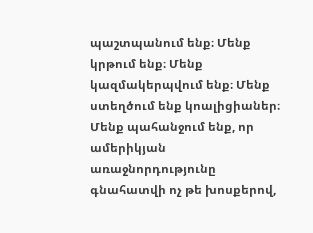պաշտպանում ենք։ Մենք կրթում ենք։ Մենք կազմակերպվում ենք։ Մենք ստեղծում ենք կոալիցիաներ։ Մենք պահանջում ենք, որ ամերիկյան առաջնորդությունը գնահատվի ոչ թե խոսքերով,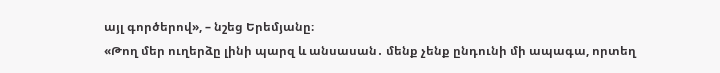այլ գործերով», – նշեց Երեմյանը։
«Թող մեր ուղերձը լինի պարզ և անսասան․ մենք չենք ընդունի մի ապագա, որտեղ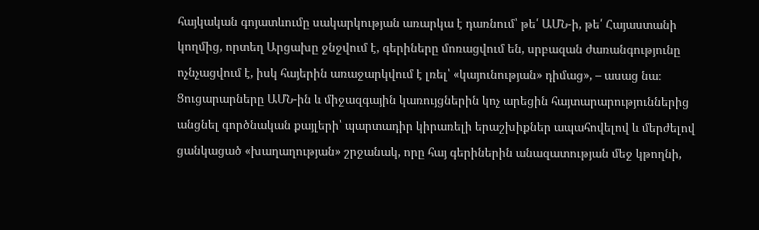հայկական գոյատևումը սակարկության առարկա է դառնում՝ թե՛ ԱՄՆ-ի, թե՛ Հայաստանի կողմից, որտեղ Արցախը ջնջվում է, գերիները մոռացվում են, սրբազան ժառանգությունը ոչնչացվում է, իսկ հայերին առաջարկվում է լռել՝ «կայունության» դիմաց», – ասաց նա։
Ցուցարարները ԱՄՆ-ին և միջազգային կառույցներին կոչ արեցին հայտարարություններից անցնել գործնական քայլերի՝ պարտադիր կիրառելի երաշխիքներ ապահովելով և մերժելով ցանկացած «խաղաղության» շրջանակ, որը հայ գերիներին անազատության մեջ կթողնի,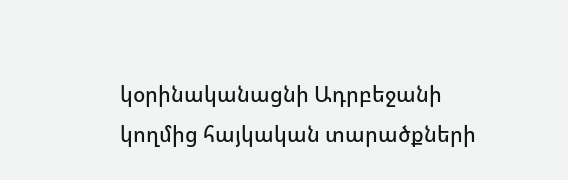կօրինականացնի Ադրբեջանի կողմից հայկական տարածքների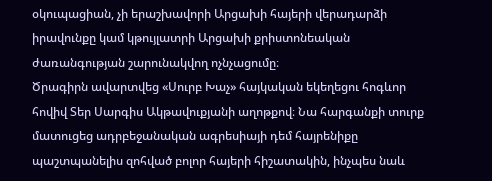օկուպացիան, չի երաշխավորի Արցախի հայերի վերադարձի իրավունքը կամ կթույլատրի Արցախի քրիստոնեական ժառանգության շարունակվող ոչնչացումը։
Ծրագիրն ավարտվեց «Սուրբ Խաչ» հայկական եկեղեցու հոգևոր հովիվ Տեր Սարգիս Ակթավուքյանի աղոթքով։ Նա հարգանքի տուրք մատուցեց ադրբեջանական ագրեսիայի դեմ հայրենիքը պաշտպանելիս զոհված բոլոր հայերի հիշատակին, ինչպես նաև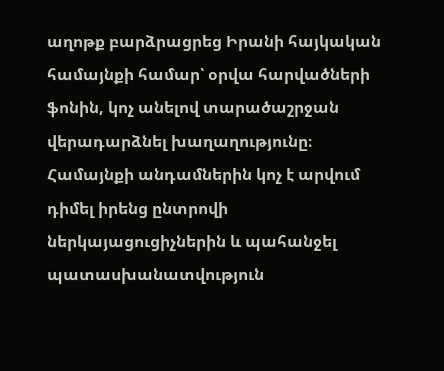աղոթք բարձրացրեց Իրանի հայկական համայնքի համար՝ օրվա հարվածների ֆոնին, կոչ անելով տարածաշրջան վերադարձնել խաղաղությունը։
Համայնքի անդամներին կոչ է արվում դիմել իրենց ընտրովի ներկայացուցիչներին և պահանջել պատասխանատվություն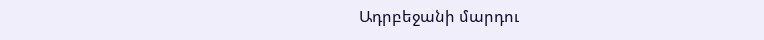Ադրբեջանի մարդու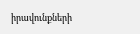իրավունքների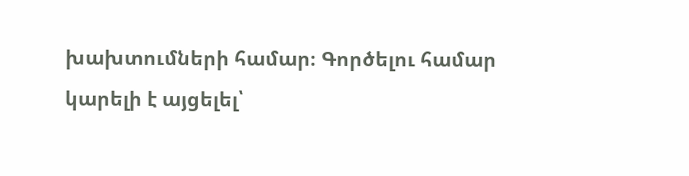խախտումների համար։ Գործելու համար կարելի է այցելել՝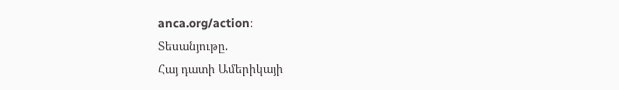anca.org/action։
Տեսանյութը.
Հայ դատի Ամերիկայի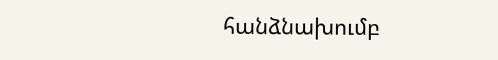հանձնախումբ